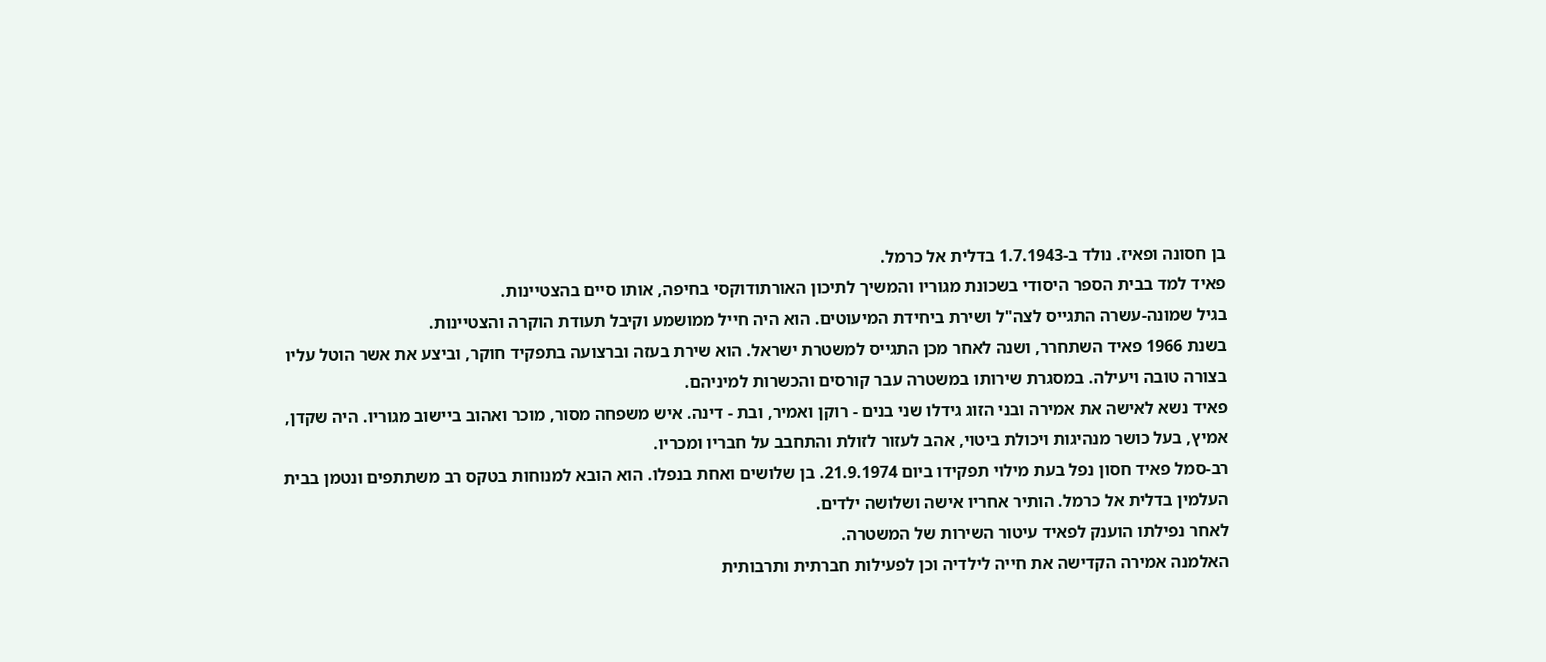בן חסונה ופאיז. נולד ב-1.7.1943 בדלית אל כרמל.
פאיד למד בבית הספר היסודי בשכונת מגוריו והמשיך לתיכון האורתודוקסי בחיפה, אותו סיים בהצטיינות.
בגיל שמונה-עשרה התגייס לצה"ל ושירת ביחידת המיעוטים. הוא היה חייל ממושמע וקיבל תעודת הוקרה והצטיינות.
בשנת 1966 פאיד השתחרר, ושנה לאחר מכן התגייס למשטרת ישראל. הוא שירת בעזה וברצועה בתפקיד חוקר, וביצע את אשר הוטל עליו בצורה טובה ויעילה. במסגרת שירותו במשטרה עבר קורסים והכשרות למיניהם.
פאיד נשא לאישה את אמירה ובני הזוג גידלו שני בנים - רוקן ואמיר, ובת - דינה. איש משפחה מסור, מוכר ואהוב ביישוב מגוריו. היה שקדן, אמיץ, בעל כושר מנהיגות ויכולת ביטוי, אהב לעזור לזולת והתחבב על חבריו ומכריו.
רב-סמל פאיד חסון נפל בעת מילוי תפקידו ביום 21.9.1974. בן שלושים ואחת בנפלו. הוא הובא למנוחות בטקס רב משתתפים ונטמן בבית העלמין בדלית אל כרמל. הותיר אחריו אישה ושלושה ילדים.
לאחר נפילתו הוענק לפאיד עיטור השירות של המשטרה.
האלמנה אמירה הקדישה את חייה לילדיה וכן לפעילות חברתית ותרבותית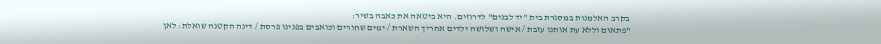בקרב האלמנות במסגרת בית "יד לבנים" לדרוזים. היא ביטאה את כאבה בשיר:
"פתאום וללא עת אותנו עזבת / אישה ושלושה ילדים אחריך השארת / ימים שחורים וכואבים בפנינו פרסת / דינה הקטנה שואלת: לאן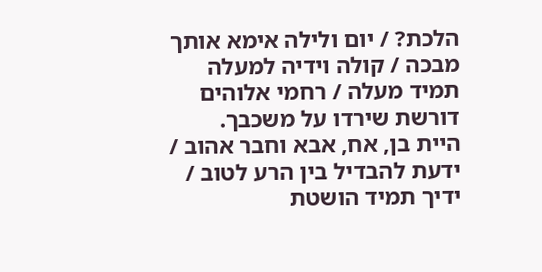הלכת? / יום ולילה אימא אותך מבכה / קולה וידיה למעלה תמיד מעלה / רחמי אלוהים דורשת שירדו על משכבך.
היית בן, אח, אבא וחבר אהוב / ידעת להבדיל בין הרע לטוב / ידיך תמיד הושטת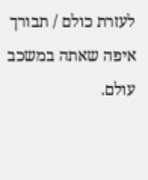לעזרת כולם / תבורך איפה שאתה במשכב עולם.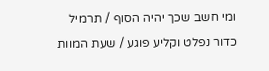ומי חשב שכך יהיה הסוף / תרמיל כדור נפלט וקליע פוגע / שעת המוות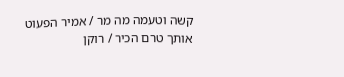קשה וטעמה מה מר / אמיר הפעוט אותך טרם הכיר / רוקן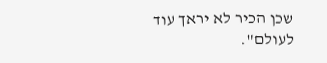שכן הכיר לא יראך עוד לעולם".